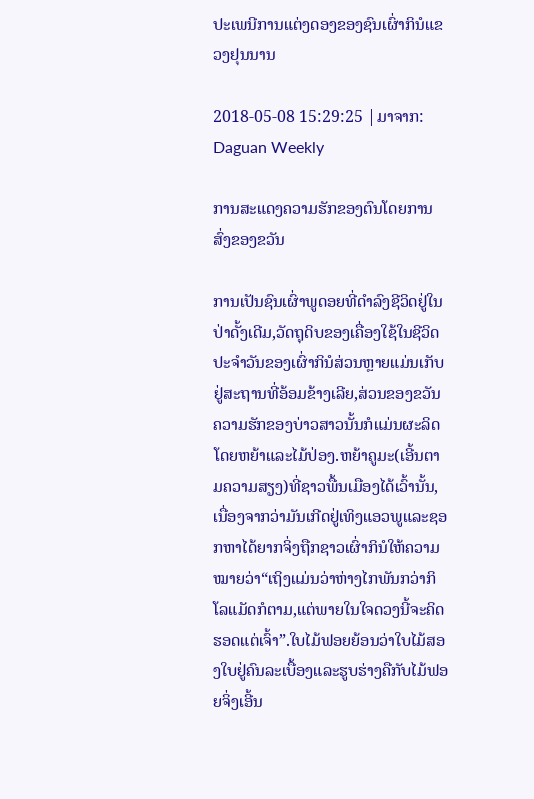ປະເພນີການແຕ່ງດອງຂອງຊົນເຜົ່າກິນໍແຂວງຢຸນນານ

2018-05-08 15:29:25 |ມາຈາກ: Daguan Weekly

ການສະແດງຄວາມຮັກຂອງຕົນໂດຍການສົ່ງຂອງຂວັນ

ການເປັນຊົນເຜົ່າພູດອຍທີ່ດຳລົງຊີວິດຢູ່ໃນປ່າດັ້ງເດີມ,ວັດຖຸດິບຂອງເຄື່ອງໃຊ້ໃນຊີວິດປະຈຳວັນຂອງເຜົ່າກິນໍສ່ວນຫຼາຍແມ່ນເກັບຢູ່ສະຖານທີ່ອ້ອມຂ້າງເລີຍ,ສ່ວນຂອງຂວັນຄວາມຮັກຂອງບ່າວສາວນັ້ນກໍແມ່ນຜະລິດໂດຍຫຍ້າແລະໄມ້ປ່ອງ.ຫຍ້າຄູມະ(ເອີ້ນຕາມຄວາມສຽງ)ທີ່ຊາວພື້ນເມືອງໄດ້ເວົ້ານັ້ນ,ເນື່ອງຈາກວ່າມັນເກີດຢູ່ເທິງແອວພູແລະຊອກຫາໄດ້ຍາກຈິ່ງຖືກຊາວເຜົ່າກິນໍໃຫ້ຄວາມໝາຍວ່າ“ເຖິງແມ່ນວ່າຫ່າງໄກພັນກວ່າກິໂລແມັດກໍຕາມ,ແຕ່ພາຍໃນໃຈດວງນີ້ຈະຄິດຮອດແຕ່ເຈົ້າ”.ໃບໄມ້ຟອຍຍ້ອນວ່າໃບໄມ້ສອງໃບຢູ່ຄົນລະເບື້ອງແລະຮູບຮ່າງຄືກັບໄມ້ຟອຍຈິ່ງເອີ້ນ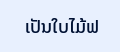ເປັນໃບໄມ້ຟ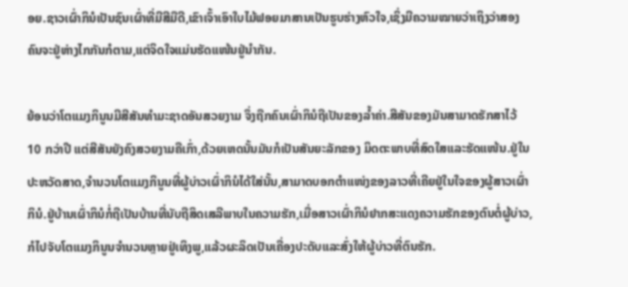ອຍ.ຊາວເຜົ່າກິນໍເປັນຊົນເຜົ່າທີ່ມີສີມືດີ,ເຂົາເຈົ້າເອົາໃບໄມ້ຟອຍມາສານເປັນຮູບຮ່າງຫົວໃຈ,ເຊິ່ງມີຄວາມໝາຍວ່າເຖິງວ່າສອງຄົນຈະຢູ່ຫ່າງໄກກັນກໍຕາມ,ແຕ່ຈິດໃຈແມ່ນຮັດແໜ້ນຢູ່ນຳກັນ.

ຍ້ອນວ່າໂຕແມງກິນູນມີສີສັນທຳມະຊາດອັນສວຍງາມ ຈຶ່ງຖືກຄົນເຜົ່າກິນໍຖືເປັນຂອງລໍ້າຄ່າ.ສີສັນຂອງມັນສາມາດຮັກສາໄວ້ 10 ກວ່າປີ ແຕ່ສີສັນຍັງຄົງສວຍງາມຄືເກົ່າ,ດ້ວຍເຫດນັ້ນມັນກໍເປັນສັນຍະລັກຂອງ ມິດຕະພາບທີ່ສົດໃສແລະຮັດແໜ້ນ.ຢູ່ໃນປະຫວັດສາດ,ຈຳນວນໂຕແມງກິນູນທີ່ຜູ້ບ່າວເຜົ່າກິນໍໄດ້ໃສ່ນັ້ນ,ສາມາດບອກຕຳແໜ່ງຂອງລາວທີ່ເຄີຍຢູ່ໃນໃຈຂອງຜູ້ສາວເຜົ່າກິນໍ.ຢູ່ບ້ານເຜົ່າກິນໍກໍ່ຖືເປັນບ້ານທີ່ນັບຖືສິດເສລີພາບໃນຄວາມຮັກ,ເມື່ອສາວເຜົ່າກິນໍຢາກສະແດງຄວາມຮັກຂອງຕົນຕໍ່ຜູ້ບ່າວ, ກໍໄປຈັບໂຕແມງກິນູນຈຳນວນຫຼາຍຢູ່ເທິງພູ,ແລ້ວຜະລິດເປັນເຄື່ອງປະດັບແລະສົ່ງໃຫ້ຜູ້ບ່າວທີ່ຕົນຮັກ.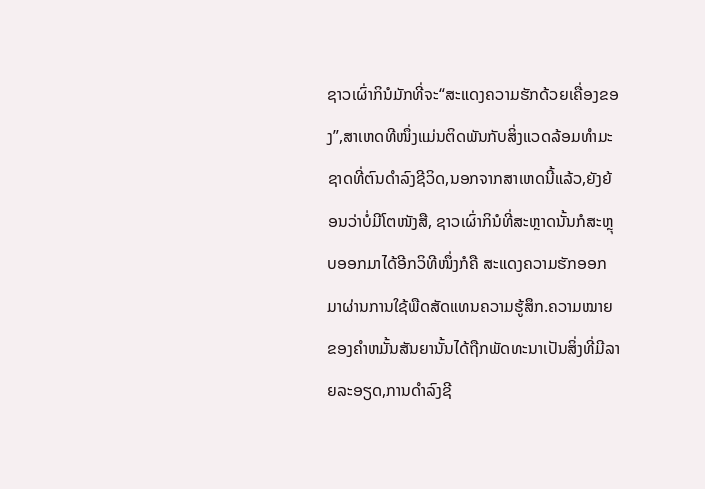ຊາວເຜົ່າກິນໍມັກທີ່ຈະ“ສະແດງຄວາມຮັກດ້ວຍເຄື່ອງຂອງ”,ສາເຫດທີໜຶ່ງແມ່ນຕິດພັນກັບສິ່ງແວດລ້ອມທຳມະຊາດທີ່ຕົນດຳລົງຊີວິດ,ນອກຈາກສາເຫດນີ້ແລ້ວ,ຍັງຍ້ອນວ່າບໍ່ມີໂຕໜັງສື, ຊາວເຜົ່າກິນໍທີ່ສະຫຼາດນັ້ນກໍສະຫຼຸບອອກມາໄດ້ອີກວິທີໜຶ່ງກໍຄື ສະແດງຄວາມຮັກອອກມາຜ່ານການໃຊ້ພືດສັດແທນຄວາມຮູ້ສຶກ.ຄວາມໝາຍຂອງຄຳຫມັ້ນສັນຍານັ້ນໄດ້ຖືກພັດທະນາເປັນສິ່ງທີ່ມີລາຍລະອຽດ,ການດຳລົງຊີ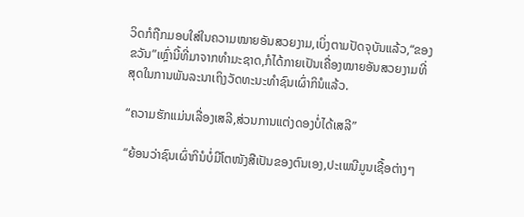ວິດກໍຖືກມອບໃສ່ໃນຄວາມໝາຍອັນສວຍງາມ,ເບິ່ງຕາມປັດຈຸບັນແລ້ວ,“ຂອງຂວັນ”ເຫຼົ່ານີ້ທີ່ມາຈາກທຳມະຊາດ,ກໍໄດ້ກາຍເປັນເຄື່ອງໝາຍອັນສວຍງາມທີ່ສຸດໃນການພັນລະນາເຖິງວັດທະນະທຳຊົນເຜົ່າກິນໍແລ້ວ.

“ຄວາມຮັກແມ່ນເລື່ອງເສລີ,ສ່ວນການແຕ່ງດອງບໍ່ໄດ້ເສລີ”

“ຍ້ອນວ່າຊົນເຜົ່າກິນໍບໍ່ມີໂຕໜັງສືເປັນຂອງຕົນເອງ,ປະເພນີມູນເຊື້ອຕ່າງໆ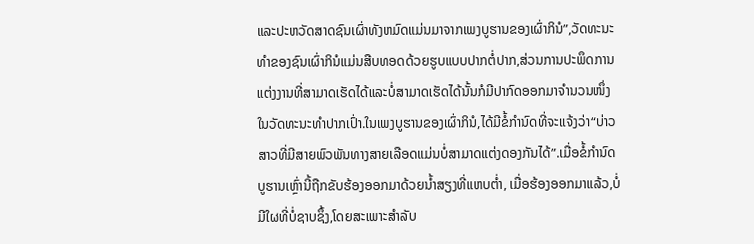ແລະປະຫວັດສາດຊົນເຜົ່າທັງຫມົດແມ່ນມາຈາກເພງບູຮານຂອງເຜົ່າກິນໍ”,ວັດທະນະທຳຂອງຊົນເຜົ່າກິນໍແມ່ນສືບທອດດ້ວຍຮູບແບບປາກຕໍ່ປາກ,ສ່ວນການປະພຶດການແຕ່ງງານທີ່ສາມາດເຮັດໄດ້ແລະບໍ່ສາມາດເຮັດໄດ້ນັ້ນກໍມີປາກົດອອກມາຈຳນວນໜຶ່ງໃນວັດທະນະທຳປາກເປົ່າ.ໃນເພງບູຮານຂອງເຜົ່າກິນໍ,ໄດ້ມີຂໍ້ກຳນົດທີ່ຈະແຈ້ງວ່າ“ບ່າວສາວທີ່ມີສາຍພົວພັນທາງສາຍເລືອດແມ່ນບໍ່ສາມາດແຕ່ງດອງກັນໄດ້”.ເມື່ອຂໍ້ກຳນົດບູຮານເຫຼົ່ານີ້ຖືກຂັບຮ້ອງອອກມາດ້ວຍນ້ຳສຽງທີ່ແຫບຕໍ່າ, ເມື່ອຮ້ອງອອກມາແລ້ວ,ບໍ່ມີໃຜທີ່ບໍ່ຊາບຊຶ້ງ,ໂດຍສະເພາະສຳລັບ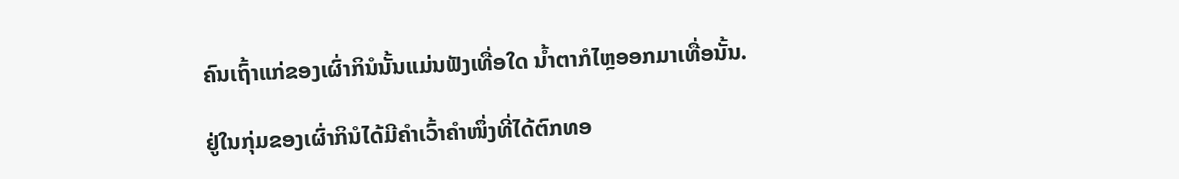ຄົນເຖົ້າແກ່ຂອງເຜົ່າກິນໍນັ້ນແມ່ນຟັງເທື່ອໃດ ນໍ້າຕາກໍໄຫຼອອກມາເທື່ອນັ້ນ.

ຢູ່ໃນກຸ່ມຂອງເຜົ່າກິນໍໄດ້ມີຄຳເວົ້າຄຳໜຶ່ງທີ່ໄດ້ຕົກທອ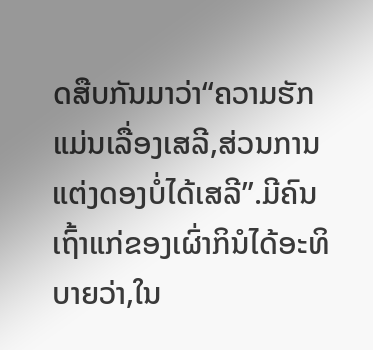ດສືບກັນມາວ່າ“ຄວາມຮັກແມ່ນເລື່ອງເສລີ,ສ່ວນການແຕ່ງດອງບໍ່ໄດ້ເສລີ”.ມີຄົນເຖົ້າແກ່ຂອງເຜົ່າກິນໍໄດ້ອະທິບາຍວ່າ,ໃນ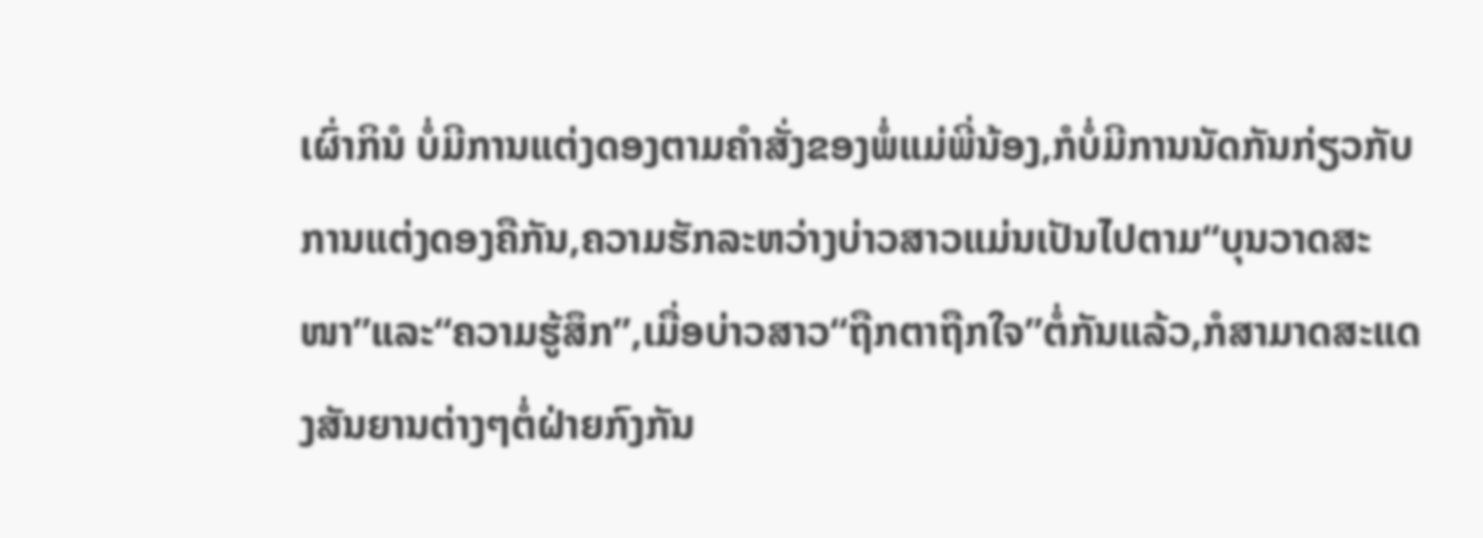ເຜົ່າກິນໍ ບໍ່ມີການແຕ່ງດອງຕາມຄຳສັ່ງຂອງພໍ່ແມ່ພີ່ນ້ອງ,ກໍບໍ່ມີການນັດກັນກ່ຽວກັບການແຕ່ງດອງຄືກັນ,ຄວາມຮັກລະຫວ່າງບ່າວສາວແມ່ນເປັນໄປຕາມ“ບຸນວາດສະໜາ”ແລະ“ຄວາມຮູ້ສຶກ”,ເມື່ອບ່າວສາວ“ຖືກຕາຖືກໃຈ”ຕໍ່ກັນແລ້ວ,ກໍສາມາດສະແດງສັນຍານຕ່າງໆຕໍ່ຝ່າຍກົງກັນ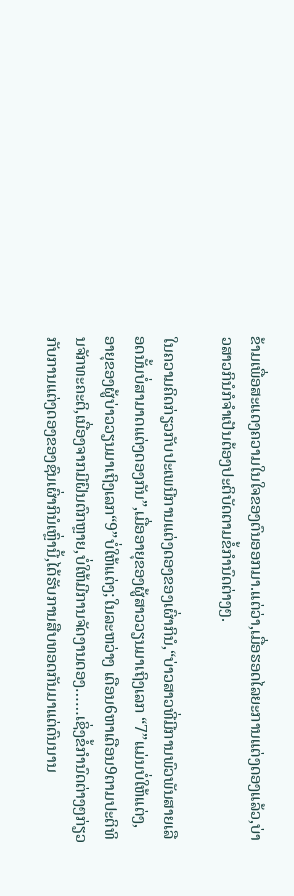ຂ້າມເພື່ອສະແດງຄວາມໃນໃຈຂອງຕົນອອກມາ.ແຕ່ວ່າ,ເມື່ອຮອດໄລຍະການແຕ່ງດອງແລ້ວ,ບ່າວສາວກິນໍກໍຈຳເປັນຕ້ອງປະຕິບັດຕາມຂໍ້ກຳນົດຕ່າງໆ.

ໃນຄວາມຄິດກ່ຽວກັບປະເພນີການແຕ່ງດອງຂອງເຜົ່າກິນໍ,“ບ່າວສາວທີ່ມີການພົວພັນສາຍເລືອດນັ້ນບໍ່ສາມາດແຕ່ງດອງກັນ”,ເມື່ອອາຍຸຂອງຜູ້ສາວວຽນມາເຖິງເລກ “7”ແມ່ນບໍ່ໃຫ້ແຕ່ງ,ອາຍຸຂອງຜູ້ບ່າວວຽນມາເຖິງເລກ“9”ບໍ່ໃຫ້ແຕ່ງ;ໃນລະຫວ່າງ ເດືອນ6ຫາເດືອນ9ຕາມປະຕິທິນຈັກທະຄະຕິ,ເນື່ອງຈາກມີຝົນຕົກຫຼາຍ,ບໍ່ໃຫ້ມີການຈັດງານດອງ……ເຊິ່ງຂໍ້ກຳນົດຕ່າງໆກ່ຽວກັບການແຕ່ງດອງຂອງຊົນເຜົ່າກິນໍເຫຼົ່ານີ້,ໄດ້ຮັບການສືບທອດກັນມາແຕ່ດົນນານ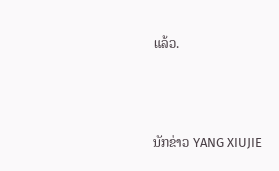ແລ້ວ.



ນັກຂ່າວ YANG XIUJIE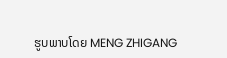ຮູບພາບໂດຍ MENG ZHIGANG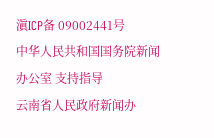滇ICP备 09002441号
中华人民共和国国务院新闻办公室 支持指导
云南省人民政府新闻办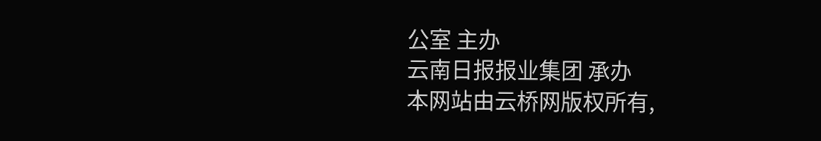公室 主办
云南日报报业集团 承办
本网站由云桥网版权所有,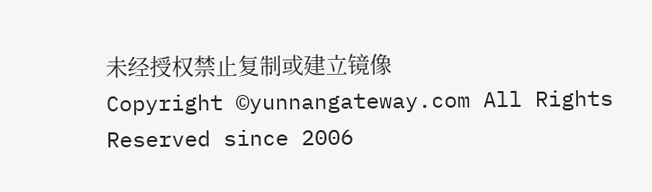未经授权禁止复制或建立镜像
Copyright ©yunnangateway.com All Rights Reserved since 2006